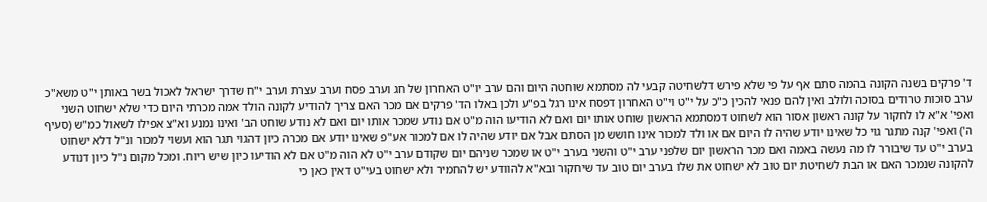ד' פרקים בשנה הקונה בהמה סתם אף על פי שלא פירש דלשחיטה קבעי לה מסתמא שוחטה היום והם ערב יו"ט האחרון של חג וערב פסח וערב עצרת וערב י"ח שדרך ישראל לאכול בשר באותן י"ט משא"כ ערב סוכות טרודים בסוכה ולולב ואין להם פנאי להכין כ"כ על י"ט וי"ט האחרון דפסח אינו רגל בפ"ע ולכן באלו הד' פרקים אם מכר האם צריך להודיע לקונה הולד אמה מכרתי היום כדי שלא ישחוט השני ואפי' א"א לו לחקור על קונה ראשון אסור הוא לשחוט דמסתמא הראשון שוחט אותו יום ואם לא הודיעו הוה מ"ט אם נודע שמכר אותו יום ואם לא נודע שוחט הב' ואינו נמנע וא"צ אפילו לשאול כמ"ש (סעיף ה') ואפי' קנה מתגר גוי כל שאינו יודע שהיה לו היום אם או ולד למכור אינו חושש מן הסתם אבל אם יודע שהיה לו אם למכור אע"פ שאינו יודע אם מכרה כיון דהגוי תגר הוא ועשוי למכור ונ"ל דלא ישחוט בערב י"ט עד שיבורר לו מה נעשה באמה ואם מכר הראשון יום שלפני ערב י"ט והשני בערב י"ט או שמכר שניהם יום שקודם ערב י"ט לא הוה מ"ט אם לא הודיעו כיון שיש ריוח. ומכל מקום נ"ל כיון דנודע להקונה שנמכר האם או הבת לשחיטת יום טוב לא ישחוט את שלו בערב יום טוב עד שיחקור ובא"א להוודע יש להחמיר ולא ישחוט בעי"ט דאין כאן כי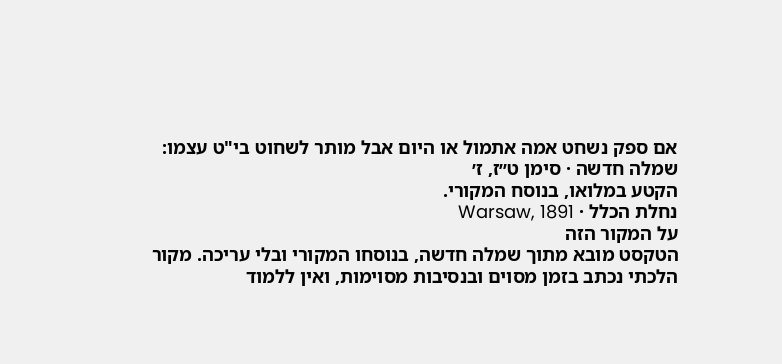אם ספק נשחט אמה אתמול או היום אבל מותר לשחוט בי"ט עצמו:
שמלה חדשה · סימן ט״ז, ז׳
הקטע במלואו, בנוסח המקורי.
נחלת הכלל · Warsaw, 1891
על המקור הזה
הטקסט מובא מתוך שמלה חדשה, בנוסחו המקורי ובלי עריכה. מקור הלכתי נכתב בזמן מסוים ובנסיבות מסוימות, ואין ללמוד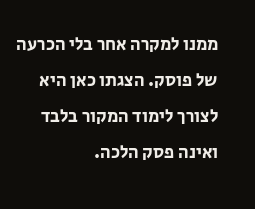ממנו למקרה אחר בלי הכרעה של פוסק. הצגתו כאן היא לצורך לימוד המקור בלבד ואינה פסק הלכה.